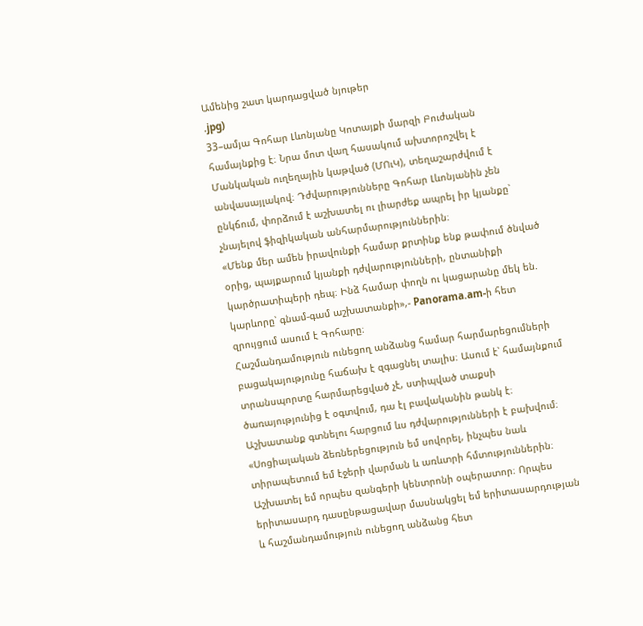Ամենից շատ կարդացված նյութեր
.jpg)
33–ամյա Գոհար Լևոնյանը Կոտայքի մարզի Բուժական համայնքից է։ Նրա մոտ վաղ հասակում ախտորոշվել է Մանկական ուղեղային կաթված (ՄՈւԿ), տեղաշարժվում է անվասայլակով։ Դժվարությունները Գոհար Լևոնյանին չեն ընկճում, փորձում է աշխատել ու լիարժեք ապրել իր կյանքը՝ չնայելով ֆիզիկական անհարմարություններին։
«Մենք մեր ամեն իրավունքի համար քրտինք ենք թափում ծնված օրից, պայքարում կյանքի դժվարությունների, ընտանիքի կարծրատիպերի դեպ։ Ինձ համար փողն ու կացարանը մեկ են. կարևորը՝ գնամ-գամ աշխատանքի»,- Panorama.am-ի հետ զրույցում ասում է Գոհարը։
Հաշմանդամություն ունեցող անձանց համար հարմարեցումների բացակայությունը հաճախ է զգացնել տալիս։ Ասում է՝ համայնքում տրանսպորտը հարմարեցված չէ, ստիպված տաքսի ծառայությունից է օգտվում, դա էլ բավականին թանկ է։ Աշխատանք գտնելու հարցում ևս դժվարությունների է բախվում։
«Սոցիալական ձեռներեցություն եմ սովորել, ինչպես նաև տիրապետում եմ էջերի վարման և առևտրի հմտություններին։ Աշխատել եմ որպես զանգերի կենտրոնի օպերատոր։ Որպես երիտասարդ դասընթացավար մասնակցել եմ երիտասարդության և հաշմանդամություն ունեցող անձանց հետ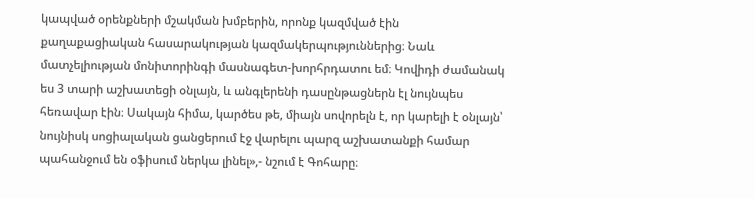կապված օրենքների մշակման խմբերին, որոնք կազմված էին քաղաքացիական հասարակության կազմակերպություններից։ Նաև մատչելիության մոնիտորինգի մասնագետ-խորհրդատու եմ։ Կովիդի ժամանակ ես 3 տարի աշխատեցի օնլայն, և անգլերենի դասընթացներն էլ նույնպես հեռավար էին։ Սակայն հիմա, կարծես թե, միայն սովորելն է, որ կարելի է օնլայն՝ նույնիսկ սոցիալական ցանցերում էջ վարելու պարզ աշխատանքի համար պահանջում են օֆիսում ներկա լինել»,- նշում է Գոհարը։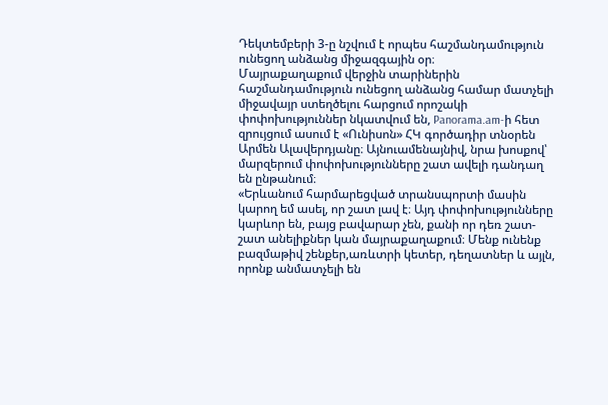Դեկտեմբերի 3-ը նշվում է որպես հաշմանդամություն ունեցող անձանց միջազգային օր։
Մայրաքաղաքում վերջին տարիներին հաշմանդամություն ունեցող անձանց համար մատչելի միջավայր ստեղծելու հարցում որոշակի փոփոխություններ նկատվում են, Panorama.am-ի հետ զրույցում ասում է «Ունիսոն» ՀԿ գործադիր տնօրեն Արմեն Ալավերդյանը։ Այնուամենայնիվ, նրա խոսքով՝ մարզերում փոփոխությունները շատ ավելի դանդաղ են ընթանում։
«Երևանում հարմարեցված տրանսպորտի մասին կարող եմ ասել, որ շատ լավ է։ Այդ փոփոխությունները կարևոր են, բայց բավարար չեն, քանի որ դեռ շատ-շատ անելիքներ կան մայրաքաղաքում։ Մենք ունենք բազմաթիվ շենքեր,առևտրի կետեր, դեղատներ և այլն, որոնք անմատչելի են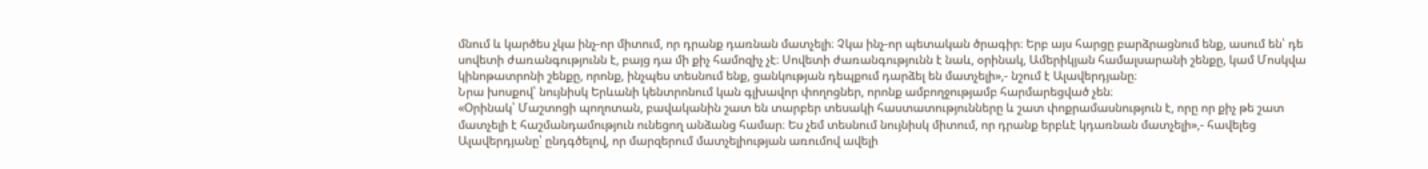մնում և կարծես չկա ինչ-որ միտում, որ դրանք դառնան մատչելի։ Չկա ինչ-որ պետական ծրագիր։ Երբ այս հարցը բարձրացնում ենք, ասում են՝ դե սովետի ժառանգությունն է, բայց դա մի քիչ համոզիչ չէ։ Սովետի ժառանգությունն է նաև, օրինակ, Ամերիկյան համալսարանի շենքը, կամ Մոսկվա կինոթատրոնի շենքը, որոնք, ինչպես տեսնում ենք, ցանկության դեպքում դարձել են մատչելի»,- նշում է Ալավերդյանը։
Նրա խոսքով՝ նույնիսկ Երևանի կենտրոնում կան գլխավոր փողոցներ, որոնք ամբողջությամբ հարմարեցված չեն։
«Օրինակ՝ Մաշտոցի պողոտան, բավականին շատ են տարբեր տեսակի հաստատությունները և շատ փոքրամասնություն է, որը որ քիչ թե շատ մատչելի է հաշմանդամություն ունեցող անձանց համար։ Ես չեմ տեսնում նույնիսկ միտում, որ դրանք երբևէ կդառնան մատչելի»,- հավելեց Ալավերդյանը՝ ընդգծելով, որ մարզերում մատչելիության առումով ավելի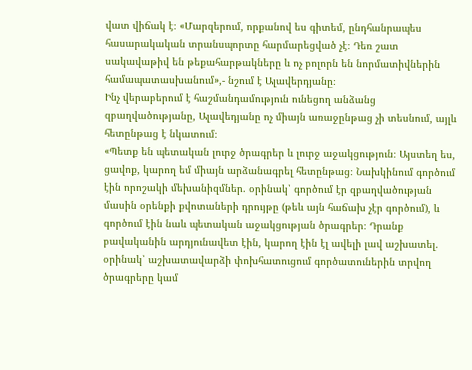վատ վիճակ է։ «Մարզերում, որքանով ես գիտեմ, ընդհանրապես հասարակական տրանսպորտը հարմարեցված չէ։ Դեռ շատ սակավաթիվ են թեքահարթակները և ոչ բոլորն են նորմատիվներին համապատասխանում»,- նշում է Ալավերդյանը։
Ինչ վերաբերում է հաշմանդամություն ունեցող անձանց զբաղվածությանը, Ալավեդյանը ոչ միայն առաջընթաց չի տեսնում, այլև հետընթաց է նկատում։
«Պետք են պետական լուրջ ծրագրեր և լուրջ աջակցություն։ Այստեղ ես, ցավոք, կարող եմ միայն արձանագրել հետընթաց։ Նախկինում գործում էին որոշակի մեխանիզմներ. օրինակ՝ գործում էր զբաղվածության մասին օրենքի քվոտաների դրույթը (թեև այն հաճախ չէր գործում), և գործում էին նաև պետական աջակցության ծրագրեր։ Դրանք բավականին արդյունավետ էին, կարող էին էլ ավելի լավ աշխատել. օրինակ՝ աշխատավարձի փոխհատուցում գործատուներին տրվող ծրագրերը կամ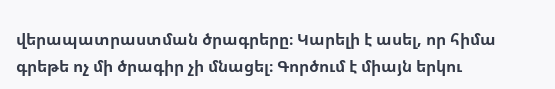վերապատրաստման ծրագրերը։ Կարելի է ասել, որ հիմա գրեթե ոչ մի ծրագիր չի մնացել։ Գործում է միայն երկու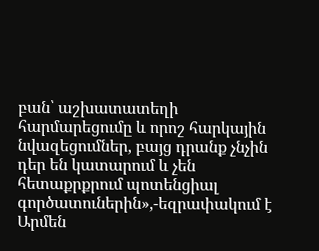բան՝ աշխատատեղի հարմարեցումը և որոշ հարկային նվազեցումներ, բայց դրանք չնչին դեր են կատարում և չեն հետաքրքրում պոտենցիալ գործատուներին»,-եզրափակում է Արմեն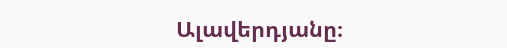Ալավերդյանը։